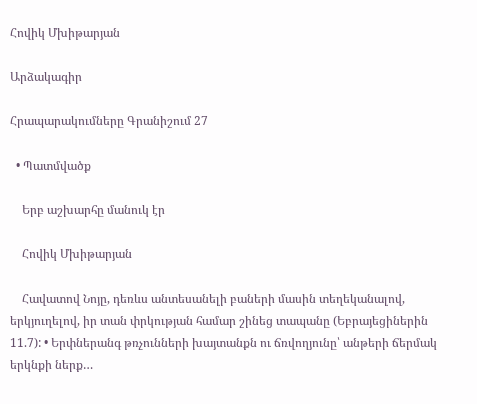Հովիկ Մխիթարյան

Արձակագիր

Հրապարակումները Գրանիշում 27

  • Պատմվածք

    Երբ աշխարհը մանուկ էր

    Հովիկ Մխիթարյան

    Հավատով Նոյը, դեռևս անտեսանելի բաների մասին տեղեկանալով, երկյուղելով, իր տան փրկության համար շինեց տապանը (Եբրայեցիներին 11.7): • Երփներանգ թռչունների խայտանքն ու ճռվողյունը՝ անթերի ճերմակ երկնքի ներք…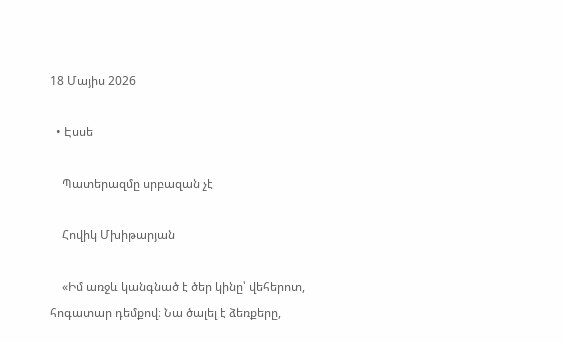18 Մայիս 2026

  • Էսսե

    Պատերազմը սրբազան չէ

    Հովիկ Մխիթարյան

    «Իմ առջև կանգնած է ծեր կինը՝ վեհերոտ, հոգատար դեմքով։ Նա ծալել է ձեռքերը,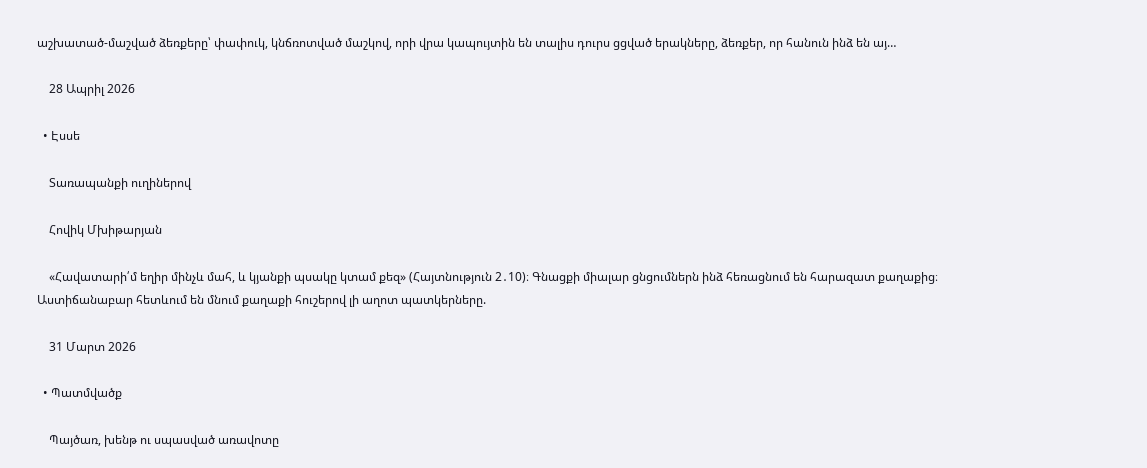աշխատած-մաշված ձեռքերը՝ փափուկ, կնճռոտված մաշկով, որի վրա կապույտին են տալիս դուրս ցցված երակները, ձեռքեր, որ հանուն ինձ են այ…

    28 Ապրիլ 2026

  • Էսսե

    Տառապանքի ուղիներով

    Հովիկ Մխիթարյան

    «Հավատարի՛մ եղիր մինչև մահ, և կյանքի պսակը կտամ քեզ» (Հայտնություն 2․10)։ Գնացքի միալար ցնցումներն ինձ հեռացնում են հարազատ քաղաքից։ Աստիճանաբար հետևում են մնում քաղաքի հուշերով լի աղոտ պատկերները.

    31 Մարտ 2026

  • Պատմվածք

    Պայծառ, խենթ ու սպասված առավոտը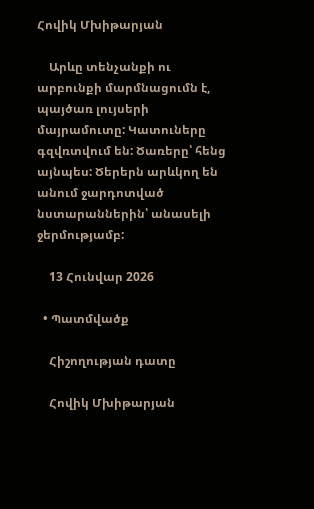Հովիկ Մխիթարյան

    Արևը տենչանքի ու արբունքի մարմնացումն է, պայծառ լույսերի մայրամուտը: Կատուները գզվռտվում են: Ծառերը՝ հենց այնպես: Ծերերն արևկող են անում ջարդոտված նստարաններին՝ անասելի ջերմությամբ:

    13 Հունվար 2026

  • Պատմվածք

    Հիշողության դատը

    Հովիկ Մխիթարյան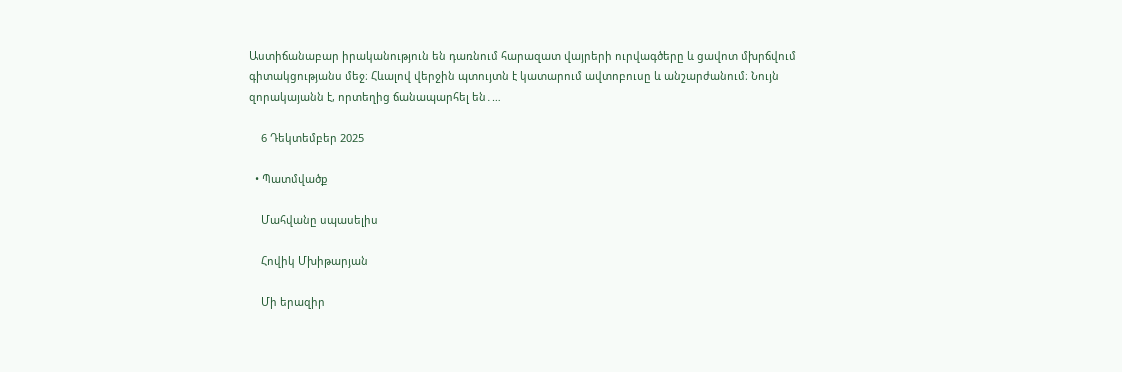Աստիճանաբար իրականություն են դառնում հարազատ վայրերի ուրվագծերը և ցավոտ մխրճվում գիտակցությանս մեջ։ Հևալով վերջին պտույտն է կատարում ավտոբուսը և անշարժանում։ Նույն զորակայանն է, որտեղից ճանապարհել են․…

    6 Դեկտեմբեր 2025

  • Պատմվածք

    Մահվանը սպասելիս

    Հովիկ Մխիթարյան

    Մի երազիր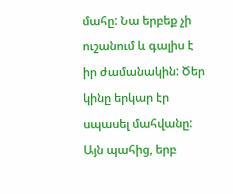մահը: Նա երբեք չի ուշանում և գալիս է իր ժամանակին: Ծեր կինը երկար էր սպասել մահվանը: Այն պահից, երբ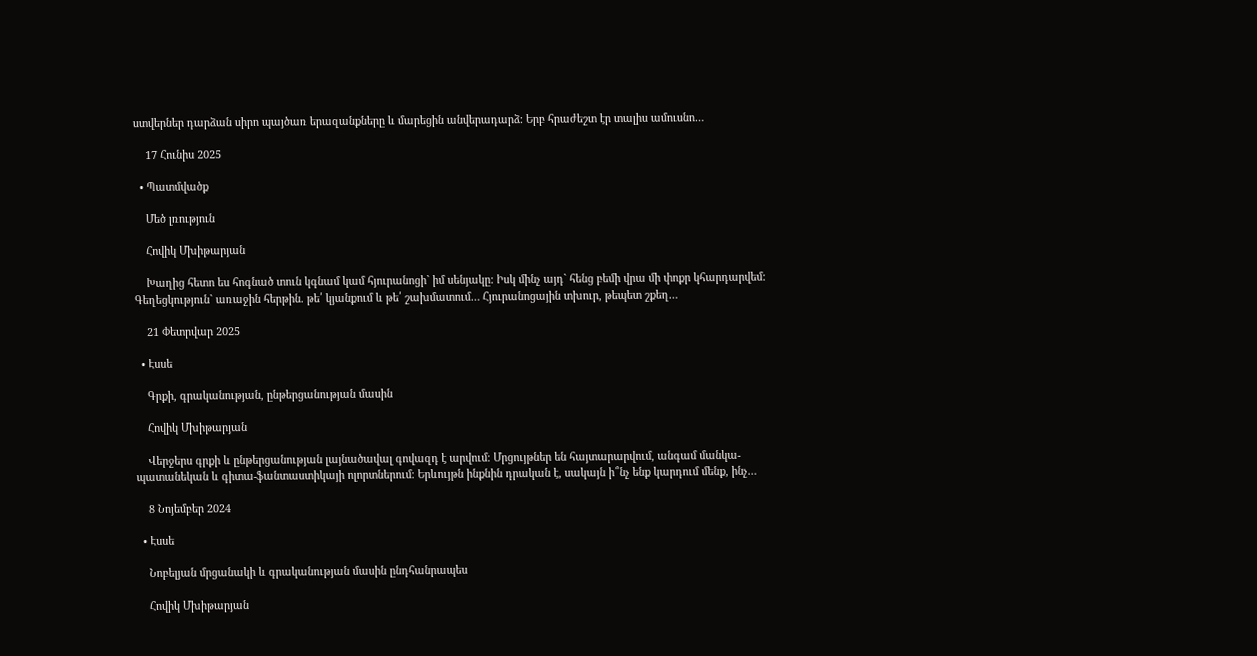ստվերներ դարձան սիրո պայծառ երազանքները և մարեցին անվերադարձ: Երբ հրաժեշտ էր տալիս ամուսնո…

    17 Հունիս 2025

  • Պատմվածք

    Մեծ լռություն

    Հովիկ Մխիթարյան

    Խաղից հետո ես հոգնած տուն կգնամ կամ հյուրանոցի` իմ սենյակը: Իսկ մինչ այդ` հենց բեմի վրա մի փոքր կհարդարվեմ: Գեղեցկություն` առաջին հերթին. թե՛ կյանքում և թե՛ շախմատում… Հյուրանոցային տխուր, թեպետ շքեղ…

    21 Փետրվար 2025

  • Էսսե

    Գրքի, գրականության, ընթերցանության մասին

    Հովիկ Մխիթարյան

    Վերջերս գրքի և ընթերցանության լայնածավալ գովազդ է արվում։ Մրցույթներ են հայտարարվում, անգամ մանկա-պատանեկան և գիտա-ֆանտաստիկայի ոլորտներում։ Երևույթն ինքնին դրական է, սակայն ի՞նչ ենք կարդում մենք, ինչ…

    8 Նոյեմբեր 2024

  • Էսսե

    Նոբելյան մրցանակի և գրականության մասին ընդհանրապես

    Հովիկ Մխիթարյան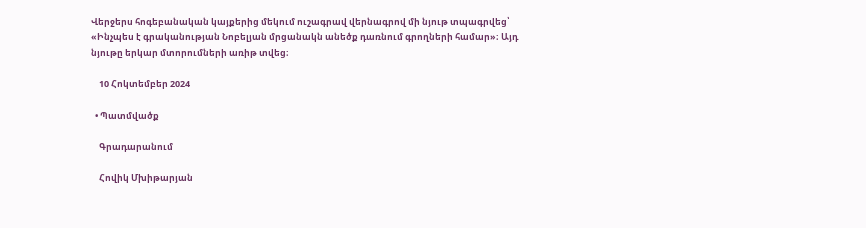Վերջերս հոգեբանական կայքերից մեկում ուշագրավ վերնագրով մի նյութ տպագրվեց՝ «Ինչպես է գրականության Նոբելյան մրցանակն անեծք դառնում գրողների համար»։ Այդ նյութը երկար մտորումների առիթ տվեց։

    10 Հոկտեմբեր 2024

  • Պատմվածք

    Գրադարանում

    Հովիկ Մխիթարյան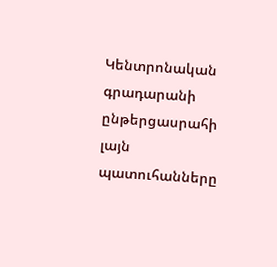Կենտրոնական գրադարանի ընթերցասրահի լայն պատուհանները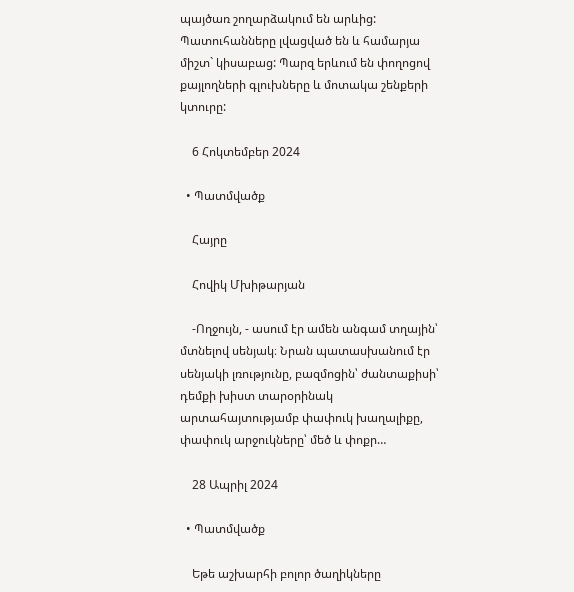պայծառ շողարձակում են արևից: Պատուհանները լվացված են և համարյա միշտ` կիսաբաց: Պարզ երևում են փողոցով քայլողների գլուխները և մոտակա շենքերի կտուրը:

    6 Հոկտեմբեր 2024

  • Պատմվածք

    Հայրը

    Հովիկ Մխիթարյան

    -Ողջույն, - ասում էր ամեն անգամ տղային՝ մտնելով սենյակ։ Նրան պատասխանում էր սենյակի լռությունը, բազմոցին՝ ժանտաքիսի՝ դեմքի խիստ տարօրինակ արտահայտությամբ փափուկ խաղալիքը, փափուկ արջուկները՝ մեծ և փոքր…

    28 Ապրիլ 2024

  • Պատմվածք

    Եթե աշխարհի բոլոր ծաղիկները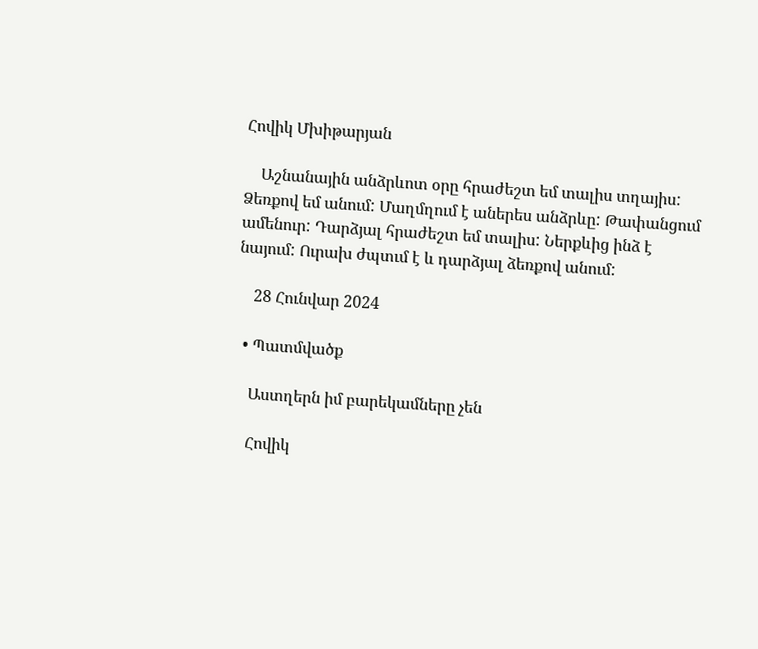Հովիկ Մխիթարյան

    Աշնանային անձրևոտ օրը հրաժեշտ եմ տալիս տղայիս: Ձեռքով եմ անում: Մաղմղում է աներես անձրևը: Թափանցում ամենուր: Դարձյալ հրաժեշտ եմ տալիս: Ներքևից ինձ է նայում: Ուրախ ժպտւմ է և դարձյալ ձեռքով անում:

    28 Հունվար 2024

  • Պատմվածք

    Աստղերն իմ բարեկամները չեն

    Հովիկ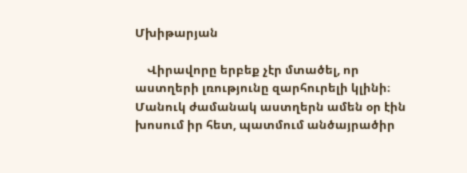Մխիթարյան

    Վիրավորը երբեք չէր մտածել, որ աստղերի լռությունը զարհուրելի կլինի։ Մանուկ ժամանակ աստղերն ամեն օր էին խոսում իր հետ, պատմում անծայրածիր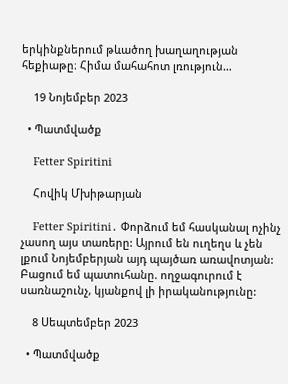երկինքներում թևածող խաղաղության հեքիաթը։ Հիմա մահահոտ լռություն…

    19 Նոյեմբեր 2023

  • Պատմվածք

    Fetter Spiritini

    Հովիկ Մխիթարյան

    Fetter Spiritini․ Փորձում եմ հասկանալ ոչինչ չասող այս տառերը: Այրում են ուղեղս և չեն լքում Նոյեմբերյան այդ պայծառ առավոտյան: Բացում եմ պատուհանը. ողջագուրում է սառնաշունչ, կյանքով լի իրականությունը:

    8 Սեպտեմբեր 2023

  • Պատմվածք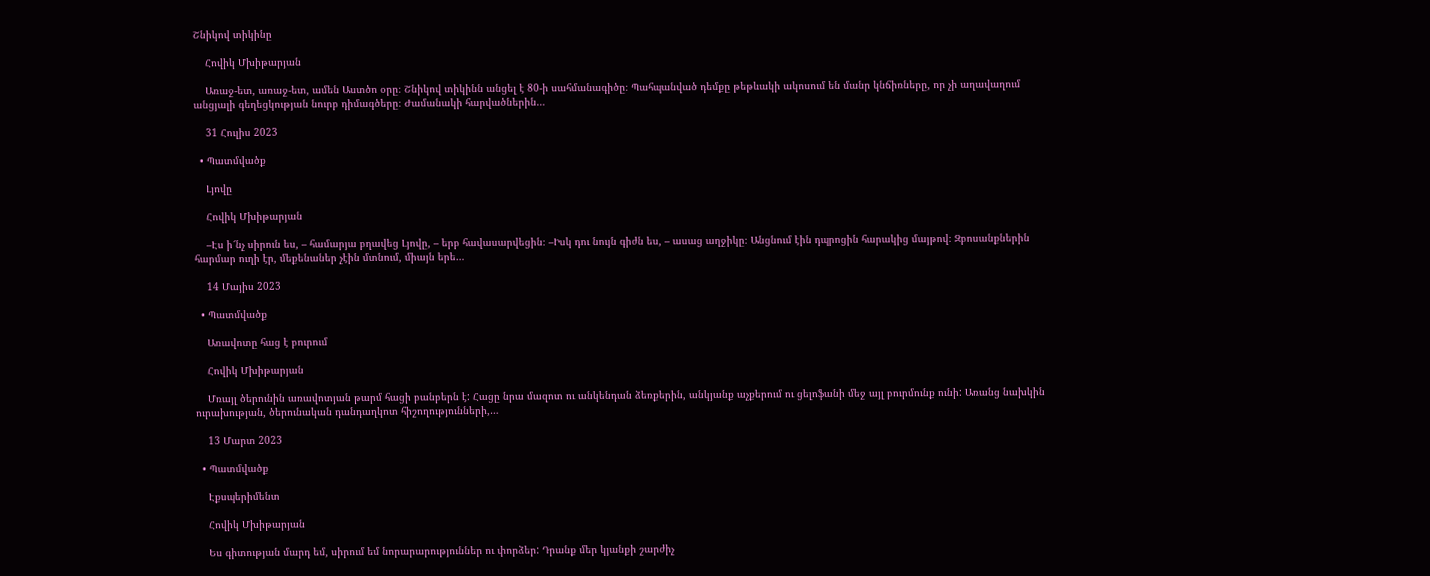Շնիկով տիկինը

    Հովիկ Մխիթարյան

    Առաջ-ետ, առաջ-ետ, ամեն Աստծո օրը։ Շնիկով տիկինն անցել է 80-ի սահմանագիծը։ Պահպանված դեմքը թեթևակի ակոսում են մանր կնճիռները, որ չի աղավաղում անցյալի գեղեցկության նուրբ դիմագծերը։ Ժամանակի հարվածներին…

    31 Հուլիս 2023

  • Պատմվածք

    Լյովը

    Հովիկ Մխիթարյան

    –Էս ի՜նչ սիրուն ես, – համարյա բղավեց Լյովը, – երբ հավասարվեցին։ –Իսկ դու նույն գիժն ես, – ասաց աղջիկը։ Անցնում էին դպրոցին հարակից մայթով։ Զբոսանքներին հարմար ուղի էր, մեքենաներ չէին մտնում, միայն երե…

    14 Մայիս 2023

  • Պատմվածք

    Առավոտը հաց է բուրում

    Հովիկ Մխիթարյան

    Մռայլ ծերունին առավոտյան թարմ հացի բանբերն է: Հացը նրա մազոտ ու անկենդան ձեռքերին, անկյանք աչքերում ու ցելոֆանի մեջ այլ բուրմունք ունի: Առանց նախկին ուրախության, ծերունական դանդաղկոտ հիշողությունների,…

    13 Մարտ 2023

  • Պատմվածք

    Էքսպերիմենտ

    Հովիկ Մխիթարյան

    Ես գիտության մարդ եմ, սիրում եմ նորարարություններ ու փորձեր: Դրանք մեր կյանքի շարժիչ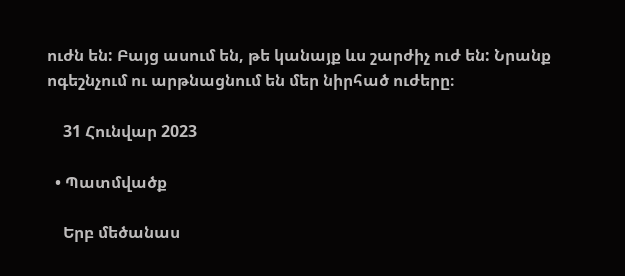ուժն են: Բայց ասում են, թե կանայք ևս շարժիչ ուժ են: Նրանք ոգեշնչում ու արթնացնում են մեր նիրհած ուժերը։

    31 Հունվար 2023

  • Պատմվածք

    Երբ մեծանաս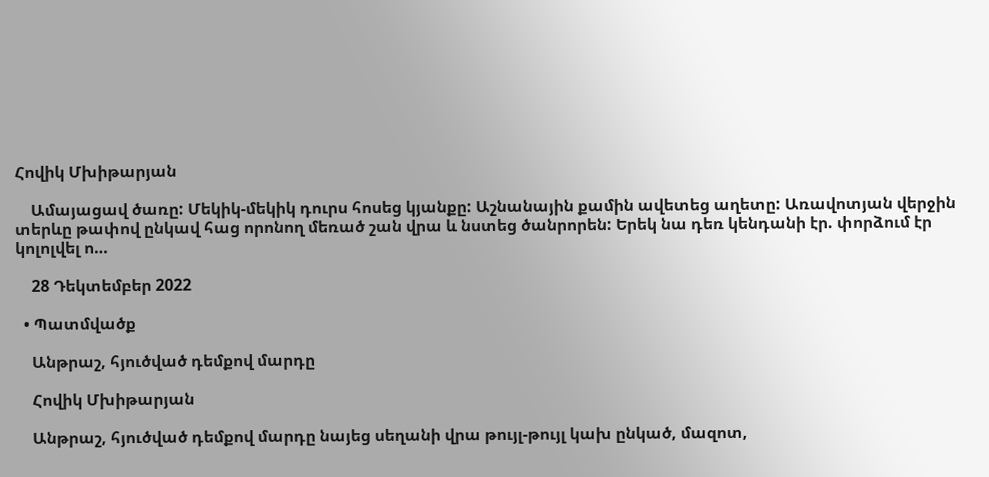Հովիկ Մխիթարյան

    Ամայացավ ծառը: Մեկիկ-մեկիկ դուրս հոսեց կյանքը: Աշնանային քամին ավետեց աղետը: Առավոտյան վերջին տերևը թափով ընկավ հաց որոնող մեռած շան վրա և նստեց ծանրորեն: Երեկ նա դեռ կենդանի էր. փորձում էր կոլոլվել ո…

    28 Դեկտեմբեր 2022

  • Պատմվածք

    Անթրաշ, հյուծված դեմքով մարդը

    Հովիկ Մխիթարյան

    Անթրաշ, հյուծված դեմքով մարդը նայեց սեղանի վրա թույլ-թույլ կախ ընկած, մազոտ,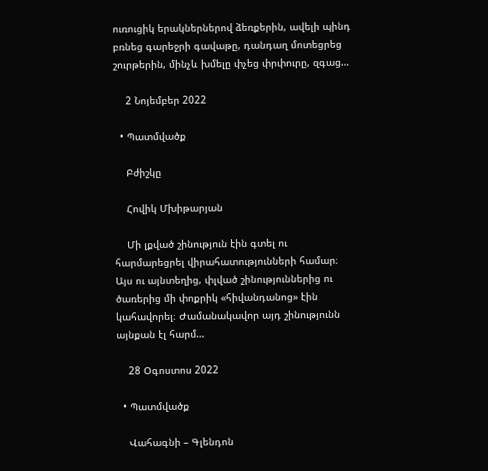ուռուցիկ երակներներով ձեռքերին, ավելի պինդ բռնեց գարեջրի գավաթը, դանդաղ մոտեցրեց շուրթերին, մինչև խմելը փչեց փրփուրը, զգաց…

    2 Նոյեմբեր 2022

  • Պատմվածք

    Բժիշկը

    Հովիկ Մխիթարյան

    Մի լքված շինություն էին գտել ու հարմարեցրել վիրահատությունների համար։ Այս ու այնտեղից, փլված շինություններից ու ծառերից մի փոքրիկ «հիվանդանոց» էին կահավորել։ Ժամանակավոր այդ շինությունն այնքան էլ հարմ…

    28 Օգոստոս 2022

  • Պատմվածք

    Վահագնի – Գլենդոն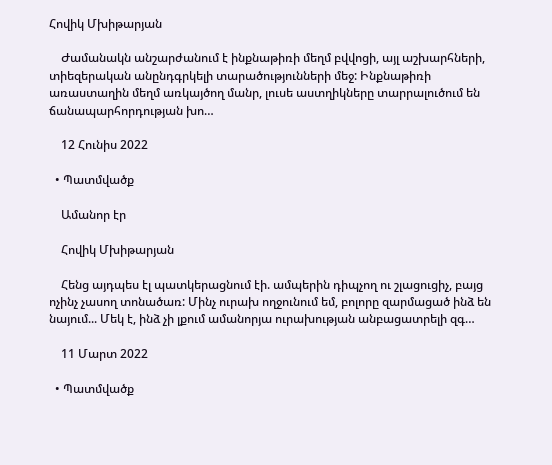Հովիկ Մխիթարյան

    Ժամանակն անշարժանում է ինքնաթիռի մեղմ բվվոցի, այլ աշխարհների, տիեզերական անընդգրկելի տարածությունների մեջ: Ինքնաթիռի առաստաղին մեղմ առկայծող մանր, լուսե աստղիկները տարրալուծում են ճանապարհորդության խո…

    12 Հունիս 2022

  • Պատմվածք

    Ամանոր էր

    Հովիկ Մխիթարյան

    Հենց այդպես էլ պատկերացնում էի. ամպերին դիպչող ու շլացուցիչ, բայց ոչինչ չասող տոնածառ: Մինչ ուրախ ողջունում եմ, բոլորը զարմացած ինձ են նայում... Մեկ է, ինձ չի լքում ամանորյա ուրախության անբացատրելի զգ…

    11 Մարտ 2022

  • Պատմվածք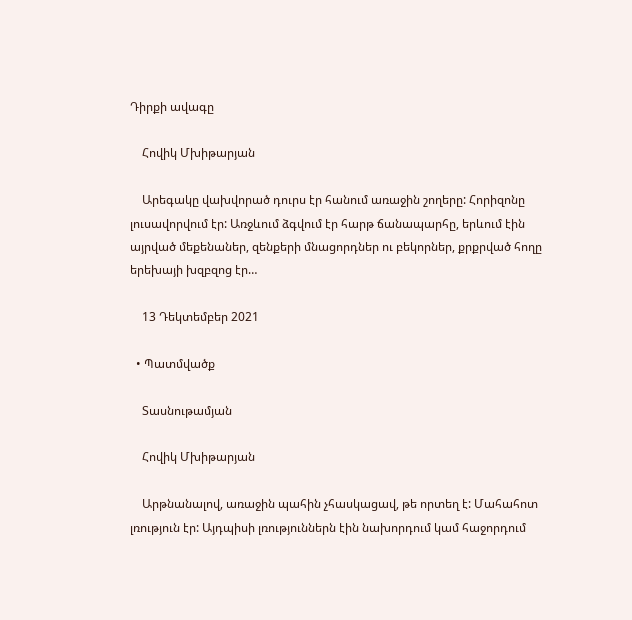Դիրքի ավագը

    Հովիկ Մխիթարյան

    Արեգակը վախվորած դուրս էր հանում առաջին շողերը: Հորիզոնը լուսավորվում էր: Առջևում ձգվում էր հարթ ճանապարհը, երևում էին այրված մեքենաներ, զենքերի մնացորդներ ու բեկորներ, քրքրված հողը երեխայի խզբզոց էր…

    13 Դեկտեմբեր 2021

  • Պատմվածք

    Տասնութամյան

    Հովիկ Մխիթարյան

    Արթնանալով, առաջին պահին չհասկացավ, թե որտեղ է: Մահահոտ լռություն էր: Այդպիսի լռություններն էին նախորդում կամ հաջորդում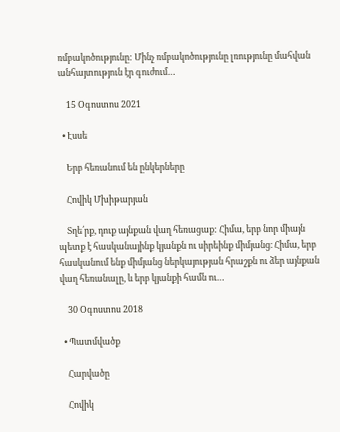ռմբակոծությունը: Մինչ ռմբակոծությունը լռությունը մահվան անհայտություն էր գուժում…

    15 Օգոստոս 2021

  • Էսսե

    Երբ հեռանում են ընկերները

    Հովիկ Մխիթարյան

    Տղե՛րք, դուք այնքան վաղ հեռացաք: Հիմա, երբ նոր միայն պետք է հասկանայինք կյանքն ու սիրեինք միմյանց։ Հիմա, երբ հասկանում ենք միմյանց ներկայության հրաշքն ու ձեր այնքան վաղ հեռանալը, և երբ կյանքի համն ու…

    30 Օգոստոս 2018

  • Պատմվածք

    Հարվածը

    Հովիկ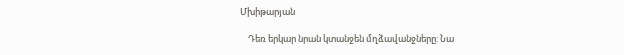Մխիթարյան

    Դեռ երկար նրան կտանջեն մղձավանջները: Նա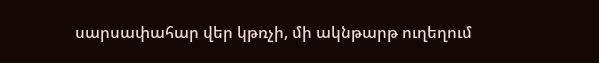սարսափահար վեր կթռչի, մի ակնթարթ ուղեղում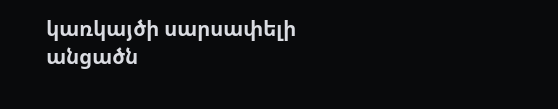կառկայծի սարսափելի անցածն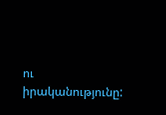ու իրականությունը: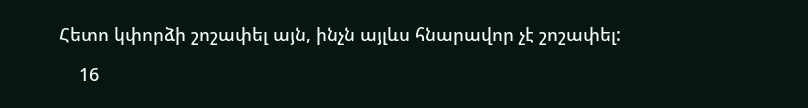Հետո կփորձի շոշափել այն, ինչն այլևս հնարավոր չէ շոշափել:

    16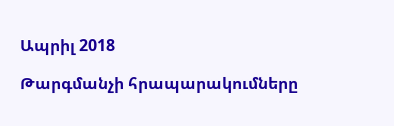Ապրիլ 2018

Թարգմանչի հրապարակումները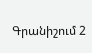Գրանիշում 2